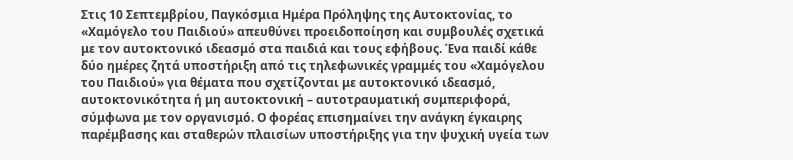Στις 10 Σεπτεμβρίου, Παγκόσμια Ημέρα Πρόληψης της Αυτοκτονίας, το «Χαμόγελο του Παιδιού» απευθύνει προειδοποίηση και συμβουλές σχετικά με τον αυτοκτονικό ιδεασμό στα παιδιά και τους εφήβους. Ένα παιδί κάθε δύο ημέρες ζητά υποστήριξη από τις τηλεφωνικές γραμμές του «Χαμόγελου του Παιδιού» για θέματα που σχετίζονται με αυτοκτονικό ιδεασμό, αυτοκτονικότητα ή μη αυτοκτονική – αυτοτραυματική συμπεριφορά, σύμφωνα με τον οργανισμό. Ο φορέας επισημαίνει την ανάγκη έγκαιρης παρέμβασης και σταθερών πλαισίων υποστήριξης για την ψυχική υγεία των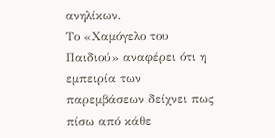ανηλίκων.
Το «Χαμόγελο του Παιδιού» αναφέρει ότι η εμπειρία των παρεμβάσεων δείχνει πως πίσω από κάθε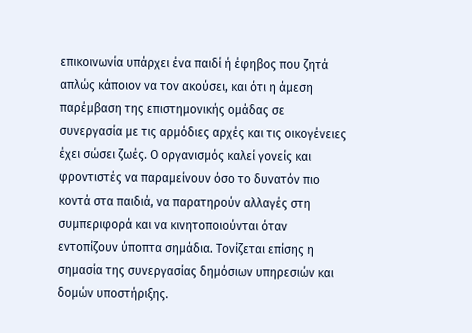επικοινωνία υπάρχει ένα παιδί ή έφηβος που ζητά απλώς κάποιον να τον ακούσει, και ότι η άμεση παρέμβαση της επιστημονικής ομάδας σε συνεργασία με τις αρμόδιες αρχές και τις οικογένειες έχει σώσει ζωές. Ο οργανισμός καλεί γονείς και φροντιστές να παραμείνουν όσο το δυνατόν πιο κοντά στα παιδιά, να παρατηρούν αλλαγές στη συμπεριφορά και να κινητοποιούνται όταν εντοπίζουν ύποπτα σημάδια. Τονίζεται επίσης η σημασία της συνεργασίας δημόσιων υπηρεσιών και δομών υποστήριξης.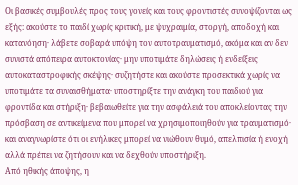Οι βασικές συμβουλές προς τους γονείς και τους φροντιστές συνοψίζονται ως εξής: ακούστε το παιδί χωρίς κριτική, με ψυχραιμία, στοργή, αποδοχή και κατανόηση· λάβετε σοβαρά υπόψη τον αυτοτραυματισμό, ακόμα και αν δεν συνιστά απόπειρα αυτοκτονίας· μην υποτιμάτε δηλώσεις ή ενδείξεις αυτοκαταστροφικής σκέψης· συζητήστε και ακούστε προσεκτικά χωρίς να υποτιμάτε τα συναισθήματα· υποστηρίξτε την ανάγκη του παιδιού για φροντίδα και στήριξη· βεβαιωθείτε για την ασφάλειά του αποκλείοντας την πρόσβαση σε αντικείμενα που μπορεί να χρησιμοποιηθούν για τραυματισμό· και αναγνωρίστε ότι οι ενήλικες μπορεί να νιώθουν θυμό, απελπισία ή ενοχή αλλά πρέπει να ζητήσουν και να δεχθούν υποστήριξη.
Από ηθικής άποψης, η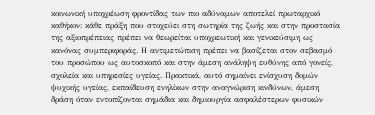κοινωνική υποχρέωση φροντίδας των πιο αδύναμων αποτελεί πρωταρχικό καθήκον: κάθε πράξη που στοχεύει στη σωτηρία της ζωής και στην προστασία της αξιοπρέπειας πρέπει να θεωρείται υποχρεωτική και γενικεύσιμη ως κανόνας συμπεριφοράς. Η αντιμετώπιση πρέπει να βασίζεται στον σεβασμό του προσώπου ως αυτοσκοπό και στην άμεση ανάληψη ευθύνης από γονείς, σχολεία και υπηρεσίες υγείας. Πρακτικά, αυτό σημαίνει ενίσχυση δομών ψυχικής υγείας, εκπαίδευση ενηλίκων στην αναγνώριση κινδύνων, άμεση δράση όταν εντοπίζονται σημάδια και δημιουργία ασφαλέστερων φυσικών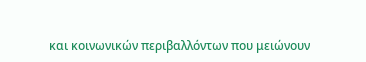και κοινωνικών περιβαλλόντων που μειώνουν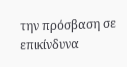την πρόσβαση σε επικίνδυνα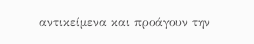αντικείμενα και προάγουν την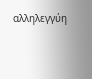αλληλεγγύη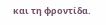και τη φροντίδα.